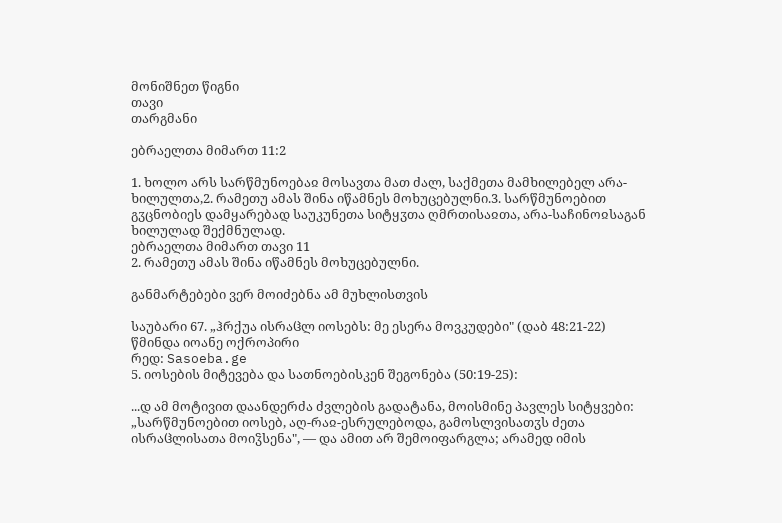მონიშნეთ წიგნი
თავი
თარგმანი

ებრაელთა მიმართ 11:2

1. ხოლო არს სარწმუნოებაჲ მოსავთა მათ ძალ, საქმეთა მამხილებელ არა-ხილულთა,2. რამეთუ ამას შინა იწამნეს მოხუცებულნი.3. სარწმუნოებით გჳცნობიეს დამყარებად საუკუნეთა სიტყჳთა ღმრთისაჲთა, არა-საჩინოჲსაგან ხილულად შექმნულად.
ებრაელთა მიმართ თავი 11
2. რამეთუ ამას შინა იწამნეს მოხუცებულნი.

განმარტებები ვერ მოიძებნა ამ მუხლისთვის

საუბარი 67. „ჰრქუა ისრაჱლ იოსებს: მე ესერა მოვკუდები" (დაბ 48:21-22)
წმინდა იოანე ოქროპირი
რედ: Sasoeba.ge
5. იოსების მიტევება და სათნოებისკენ შეგონება (50:19-25):

...დ ამ მოტივით დაანდერძა ძვლების გადატანა, მოისმინე პავლეს სიტყვები: „სარწმუნოებით იოსებ, აღ-რაჲ-ესრულებოდა, გამოსლვისათჳს ძეთა ისრაჱლისათა მოიჴსენა", — და ამით არ შემოიფარგლა; არამედ იმის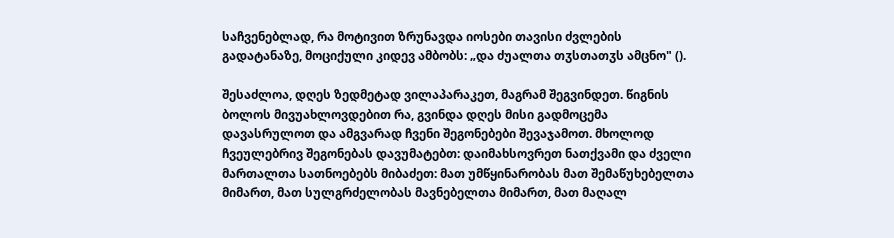საჩვენებლად, რა მოტივით ზრუნავდა იოსები თავისი ძვლების გადატანაზე, მოციქული კიდევ ამბობს: „და ძუალთა თჳსთათჳს ამცნო" ().

შესაძლოა, დღეს ზედმეტად ვილაპარაკეთ, მაგრამ შეგვინდეთ. წიგნის ბოლოს მივუახლოვდებით რა, გვინდა დღეს მისი გადმოცემა დავასრულოთ და ამგვარად ჩვენი შეგონებები შევაჯამოთ. მხოლოდ ჩვეულებრივ შეგონებას დავუმატებთ: დაიმახსოვრეთ ნათქვამი და ძველი მართალთა სათნოებებს მიბაძეთ: მათ უმწყინარობას მათ შემაწუხებელთა მიმართ, მათ სულგრძელობას მავნებელთა მიმართ, მათ მაღალ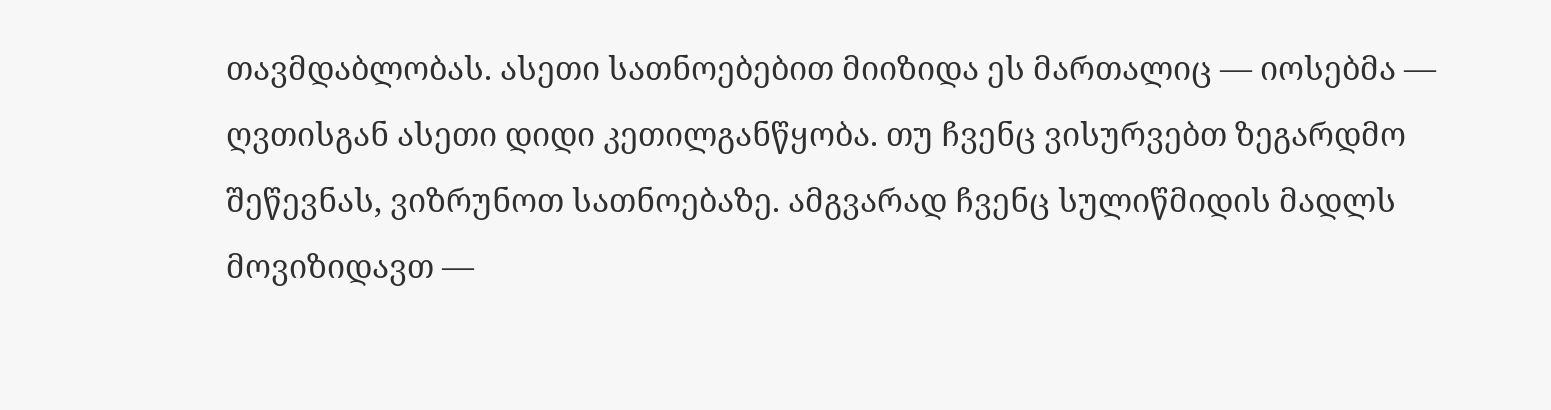თავმდაბლობას. ასეთი სათნოებებით მიიზიდა ეს მართალიც — იოსებმა — ღვთისგან ასეთი დიდი კეთილგანწყობა. თუ ჩვენც ვისურვებთ ზეგარდმო შეწევნას, ვიზრუნოთ სათნოებაზე. ამგვარად ჩვენც სულიწმიდის მადლს მოვიზიდავთ —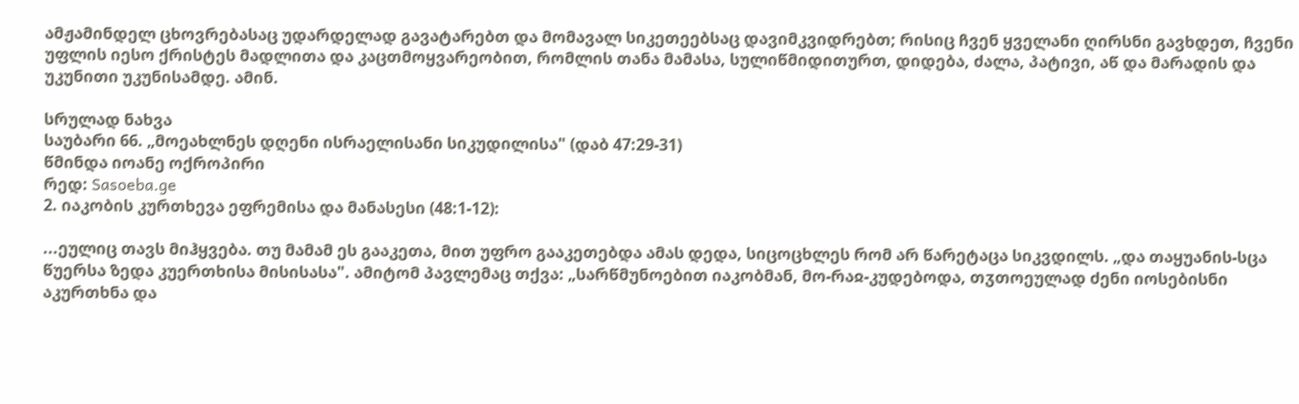ამჟამინდელ ცხოვრებასაც უდარდელად გავატარებთ და მომავალ სიკეთეებსაც დავიმკვიდრებთ; რისიც ჩვენ ყველანი ღირსნი გავხდეთ, ჩვენი უფლის იესო ქრისტეს მადლითა და კაცთმოყვარეობით, რომლის თანა მამასა, სულიწმიდითურთ, დიდება, ძალა, პატივი, აწ და მარადის და უკუნითი უკუნისამდე. ამინ.

სრულად ნახვა
საუბარი 66. „მოეახლნეს დღენი ისრაელისანი სიკუდილისა" (დაბ 47:29-31)
წმინდა იოანე ოქროპირი
რედ: Sasoeba.ge
2. იაკობის კურთხევა ეფრემისა და მანასესი (48:1-12):

...ეულიც თავს მიჰყვება. თუ მამამ ეს გააკეთა, მით უფრო გააკეთებდა ამას დედა, სიცოცხლეს რომ არ წარეტაცა სიკვდილს. „და თაყუანის-სცა წუერსა ზედა კუერთხისა მისისასა". ამიტომ პავლემაც თქვა: „სარწმუნოებით იაკობმან, მო-რაჲ-კუდებოდა, თჳთოეულად ძენი იოსებისნი აკურთხნა და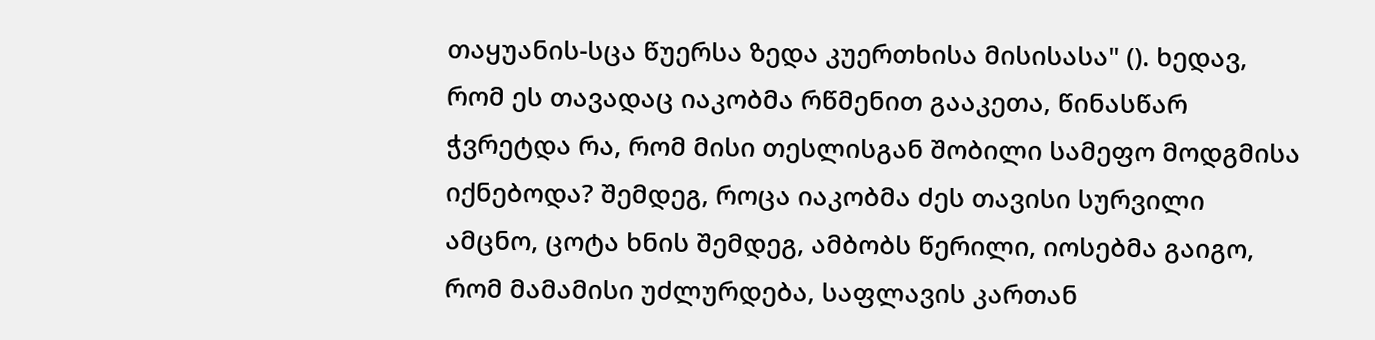თაყუანის-სცა წუერსა ზედა კუერთხისა მისისასა" (). ხედავ, რომ ეს თავადაც იაკობმა რწმენით გააკეთა, წინასწარ ჭვრეტდა რა, რომ მისი თესლისგან შობილი სამეფო მოდგმისა იქნებოდა? შემდეგ, როცა იაკობმა ძეს თავისი სურვილი ამცნო, ცოტა ხნის შემდეგ, ამბობს წერილი, იოსებმა გაიგო, რომ მამამისი უძლურდება, საფლავის კართან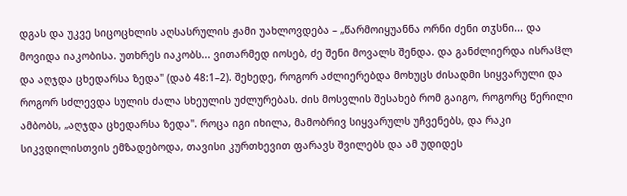დგას და უკვე სიცოცხლის აღსასრულის ჟამი უახლოვდება – „წარმოიყუანნა ორნი ძენი თჳსნი... და მოვიდა იაკობისა. უთხრეს იაკობს... ვითარმედ იოსებ, ძე შენი მოვალს შენდა. და განძლიერდა ისრაჱლ და აღჯდა ცხედარსა ზედა" (დაბ 48:1–2). შეხედე, როგორ აძლიერებდა მოხუცს ძისადმი სიყვარული და როგორ სძლევდა სულის ძალა სხეულის უძლურებას. ძის მოსვლის შესახებ რომ გაიგო, როგორც წერილი ამბობს, „აღჯდა ცხედარსა ზედა". როცა იგი იხილა, მამობრივ სიყვარულს უჩვენებს, და რაკი სიკვდილისთვის ემზადებოდა, თავისი კურთხევით ფარავს შვილებს და ამ უდიდეს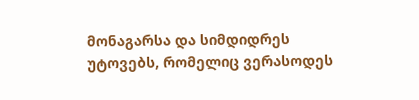მონაგარსა და სიმდიდრეს უტოვებს, რომელიც ვერასოდეს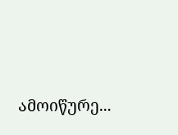ამოიწურე...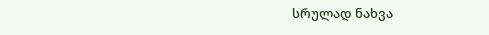სრულად ნახვა